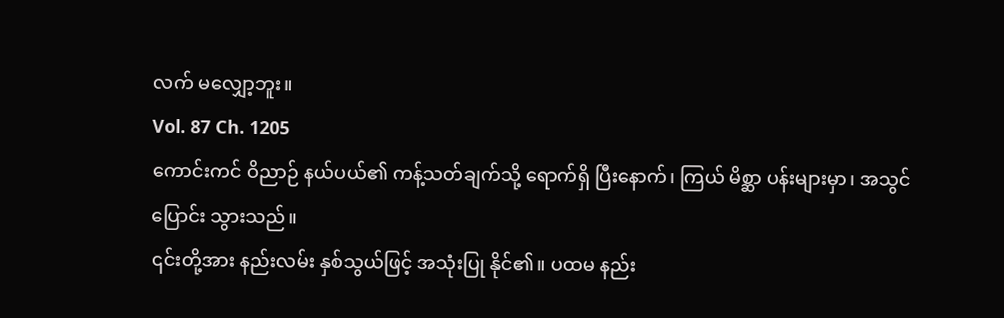လက် မလျှော့ဘူး။
Vol. 87 Ch. 1205
ကောင်းကင် ဝိညာဉ် နယ်ပယ်၏ ကန့်သတ်ချက်သို့ ရောက်ရှိ ပြီးနောက်၊ ကြယ် မိစ္ဆာ ပန်းများမှာ၊ အသွင်ပြောင်း သွားသည်။
၎င်းတို့အား နည်းလမ်း နှစ်သွယ်ဖြင့် အသုံးပြု နိုင်၏။ ပထမ နည်း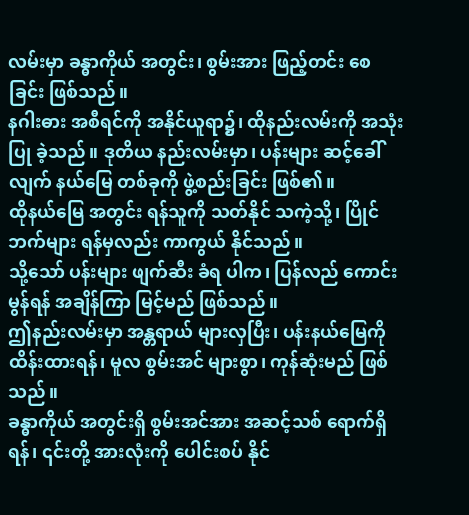လမ်းမှာ ခန္ဓာကိုယ် အတွင်း၊ စွမ်းအား ဖြည့်တင်း စေခြင်း ဖြစ်သည်။
နဂါးဓား အစီရင်ကို အနိုင်ယူရာ၌၊ ထိုနည်းလမ်းကို အသုံးပြု ခဲ့သည်။ ဒုတိယ နည်းလမ်းမှာ၊ ပန်းများ ဆင့်ခေါ်လျက် နယ်မြေ တစ်ခုကို ဖွဲ့စည်းခြင်း ဖြစ်၏။
ထိုနယ်မြေ အတွင်း ရန်သူကို သတ်နိုင် သကဲ့သို့၊ ပြိုင်ဘက်များ ရန်မှလည်း ကာကွယ် နိုင်သည်။
သို့သော် ပန်းများ ဖျက်ဆီး ခံရ ပါက၊ ပြန်လည် ကောင်းမွန်ရန် အချိန်ကြာ မြင့်မည် ဖြစ်သည်။
ဤနည်းလမ်းမှာ အန္တရာယ် များလှပြီး၊ ပန်းနယ်မြေကို ထိန်းထားရန်၊ မူလ စွမ်းအင် များစွာ၊ ကုန်ဆုံးမည် ဖြစ်သည်။
ခန္ဓာကိုယ် အတွင်းရှိ စွမ်းအင်အား အဆင့်သစ် ရောက်ရှိရန်၊ ၎င်းတို့ အားလုံးကို ပေါင်းစပ် နိုင်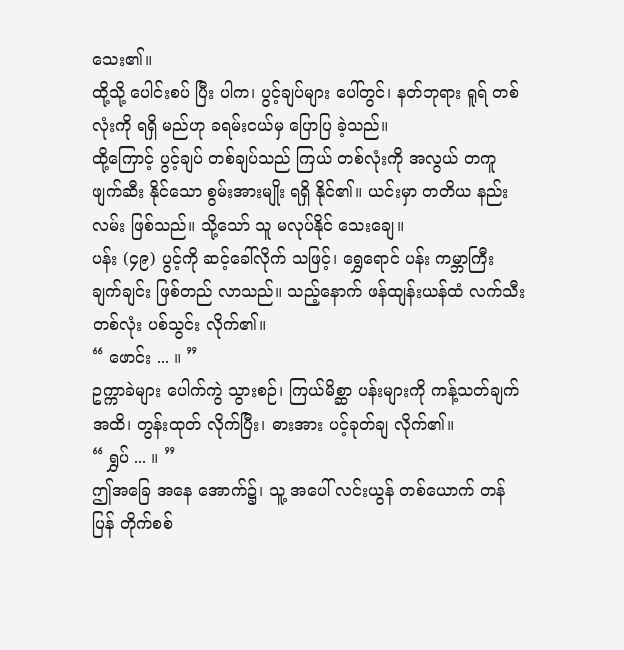သေး၏။
ထို့သို့ ပေါင်းစပ် ပြီး ပါက၊ ပွင့်ချပ်များ ပေါ်တွင်၊ နတ်ဘုရား ရူရ် တစ်လုံးကို ရရှိ မည်ဟု ခရမ်းငယ်မှ ပြောပြ ခဲ့သည်။
ထို့ကြောင့် ပွင့်ချပ် တစ်ချပ်သည် ကြယ် တစ်လုံးကို အလွယ် တကူ ဖျက်ဆီး နိုင်သော စွမ်းအားမျိုး ရရှိ နိုင်၏။ ယင်းမှာ တတိယ နည်းလမ်း ဖြစ်သည်။ သို့သော် သူ မလုပ်နိုင် သေးချေ။
ပန်း (၄၉) ပွင့်ကို ဆင့်ခေါ်လိုက် သဖြင့်၊ ရွှေရောင် ပန်း ကမ္ဘာကြီး ချက်ချင်း ဖြစ်တည် လာသည်။ သည့်နောက် ဖန်ထျန်းယန်ထံ လက်သီး တစ်လုံး ပစ်သွင်း လိုက်၏။
“ ဖောင်း ... ။ ”
ဥက္ကာခဲများ ပေါက်ကွဲ သွားစဉ်၊ ကြယ်မိစ္ဆာ ပန်းများကို ကန့်သတ်ချက် အထိ၊ တွန်းထုတ် လိုက်ပြီး၊ ဓားအား ပင့်ခုတ်ချ လိုက်၏။
“ ရွှပ် ... ။ ”
ဤအခြေ အနေ အောက်၌၊ သူ့ အပေါ် လင်းယွန် တစ်ယောက် တန်ပြန် တိုက်စစ်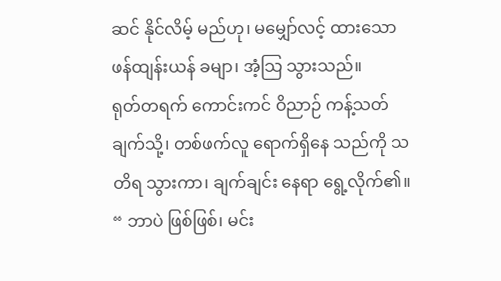ဆင် နိုင်လိမ့် မည်ဟု၊ မမျှော်လင့် ထားသော ဖန်ထျန်းယန် ခမျာ၊ အံ့သြ သွားသည်။
ရုတ်တရက် ကောင်းကင် ဝိညာဉ် ကန့်သတ်ချက်သို့၊ တစ်ဖက်လူ ရောက်ရှိနေ သည်ကို သတိရ သွားကာ၊ ချက်ချင်း နေရာ ရွေ့လိုက်၏။
“ ဘာပဲ ဖြစ်ဖြစ်၊ မင်း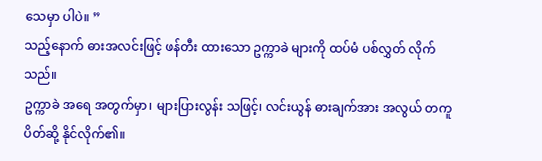သေမှာ ပါပဲ။ ”
သည့်နောက် ဓားအလင်းဖြင့် ဖန်တီး ထားသော ဥက္ကာခဲ များကို ထပ်မံ ပစ်လွှတ် လိုက်သည်။
ဥက္ကာခဲ အရေ အတွက်မှာ၊ များပြားလွန်း သဖြင့်၊ လင်းယွန် ဓားချက်အား အလွယ် တကူ ပိတ်ဆို့ နိုင်လိုက်၏။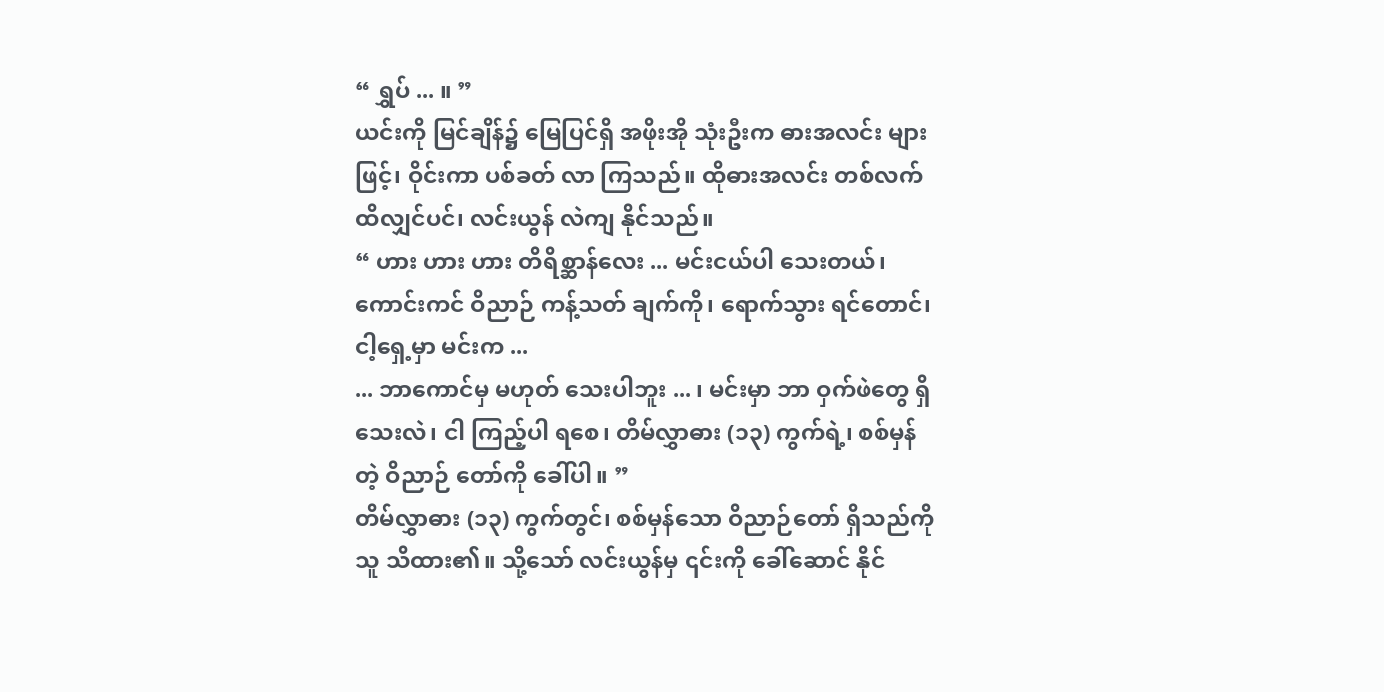“ ရွှပ် ... ။ ”
ယင်းကို မြင်ချိန်၌ မြေပြင်ရှိ အဖိုးအို သုံးဦးက ဓားအလင်း များဖြင့်၊ ဝိုင်းကာ ပစ်ခတ် လာ ကြသည်။ ထိုဓားအလင်း တစ်လက် ထိလျှင်ပင်၊ လင်းယွန် လဲကျ နိုင်သည်။
“ ဟား ဟား ဟား တိရိစ္ဆာန်လေး ... မင်းငယ်ပါ သေးတယ်၊ ကောင်းကင် ဝိညာဉ် ကန့်သတ် ချက်ကို၊ ရောက်သွား ရင်တောင်၊ ငါ့ရှေ့မှာ မင်းက ...
... ဘာကောင်မှ မဟုတ် သေးပါဘူး ... ၊ မင်းမှာ ဘာ ဝှက်ဖဲတွေ ရှိသေးလဲ၊ ငါ ကြည့်ပါ ရစေ၊ တိမ်လွှာဓား (၁၃) ကွက်ရဲ့၊ စစ်မှန်တဲ့ ဝိညာဉ် တော်ကို ခေါ်ပါ။ ”
တိမ်လွှာဓား (၁၃) ကွက်တွင်၊ စစ်မှန်သော ဝိညာဉ်တော် ရှိသည်ကို သူ သိထား၏။ သို့သော် လင်းယွန်မှ ၎င်းကို ခေါ်ဆောင် နိုင်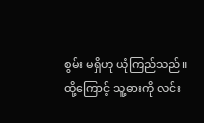စွမ်း မရှိဟု ယုံကြည်သည်။
ထို့ကြောင့် သူ့ဓားကို လင်း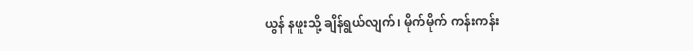ယွန် နဖူးသို့ ချိန်ရွယ်လျက်၊ မိုက်မိုက် ကန်းကန်း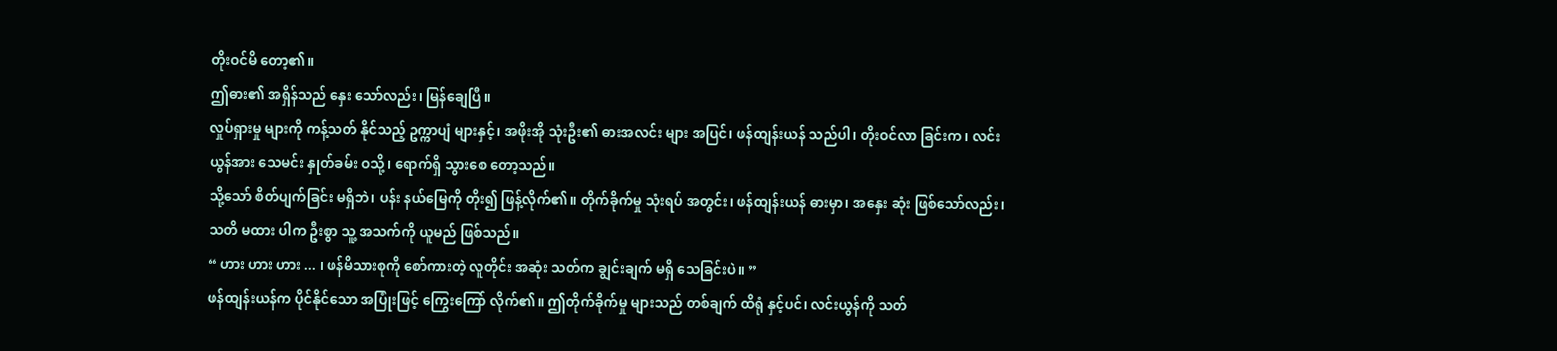တိုးဝင်မိ တော့၏။
ဤဓား၏ အရှိန်သည် နှေး သော်လည်း၊ မြန်ချေပြီ။
လှုပ်ရှားမှု များကို ကန့်သတ် နိုင်သည့် ဥက္ကာပျံ များနှင့်၊ အဖိုးအို သုံးဦး၏ ဓားအလင်း များ အပြင်၊ ဖန်ထျန်းယန် သည်ပါ၊ တိုးဝင်လာ ခြင်းက၊ လင်းယွန်အား သေမင်း နှုတ်ခမ်း ဝသို့၊ ရောက်ရှိ သွားစေ တော့သည်။
သို့သော် စိတ်ပျက်ခြင်း မရှိဘဲ၊ ပန်း နယ်မြေကို တိုး၍ ဖြန့်လိုက်၏။ တိုက်ခိုက်မှု သုံးရပ် အတွင်း၊ ဖန်ထျန်းယန် ဓားမှာ၊ အနှေး ဆုံး ဖြစ်သော်လည်း၊ သတိ မထား ပါက ဦးစွာ သူ့ အသက်ကို ယူမည် ဖြစ်သည်။
“ ဟား ဟား ဟား ... ၊ ဖန်မိသားစုကို စော်ကားတဲ့ လူတိုင်း အဆုံး သတ်က ချွင်းချက် မရှိ သေခြင်းပဲ။ ”
ဖန်ထျန်းယန်က ပိုင်နိုင်သော အပြုံးဖြင့် ကြွေးကြော် လိုက်၏။ ဤတိုက်ခိုက်မှု များသည် တစ်ချက် ထိရုံ နှင့်ပင်၊ လင်းယွန်ကို သတ်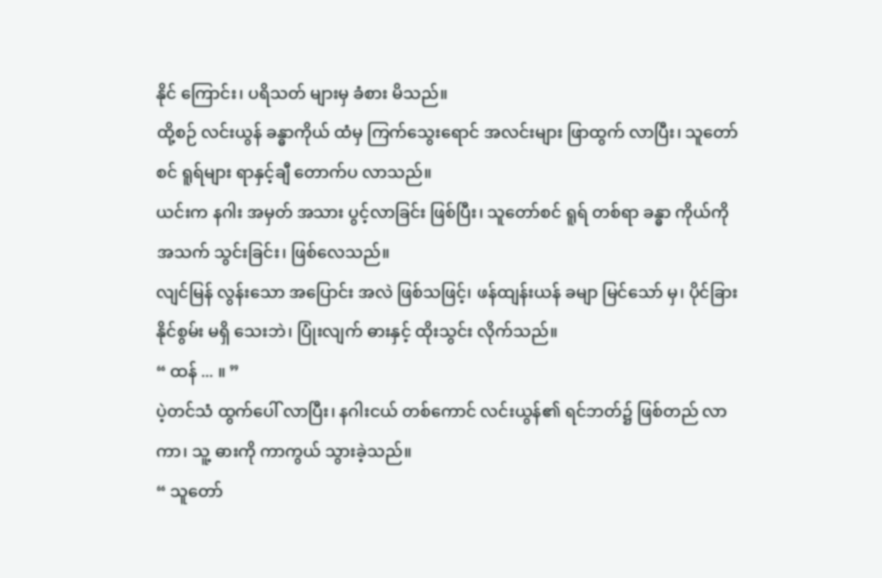နိုင် ကြောင်း၊ ပရိသတ် များမှ ခံစား မိသည်။
ထို့စဉ် လင်းယွန် ခန္ဓာကိုယ် ထံမှ ကြက်သွေးရောင် အလင်းများ ဖြာထွက် လာပြီး၊ သူတော်စင် ရူရ်များ ရာနှင့်ချီ တောက်ပ လာသည်။
ယင်းက နဂါး အမှတ် အသား ပွင့်လာခြင်း ဖြစ်ပြီး၊ သူတော်စင် ရူရ် တစ်ရာ ခန္ဓာ ကိုယ်ကို အသက် သွင်းခြင်း၊ ဖြစ်လေသည်။
လျင်မြန် လွန်းသော အပြောင်း အလဲ ဖြစ်သဖြင့်၊ ဖန်ထျန်းယန် ခမျာ မြင်သော် မှ၊ ပိုင်ခြား နိုင်စွမ်း မရှိ သေးဘဲ၊ ပြုံးလျက် ဓားနှင့် ထိုးသွင်း လိုက်သည်။
“ ထန် ... ။ ”
ပဲ့တင်သံ ထွက်ပေါ် လာပြီး၊ နဂါးငယ် တစ်ကောင် လင်းယွန်၏ ရင်ဘတ်၌ ဖြစ်တည် လာကာ၊ သူ့ ဓားကို ကာကွယ် သွားခဲ့သည်။
“ သူတော်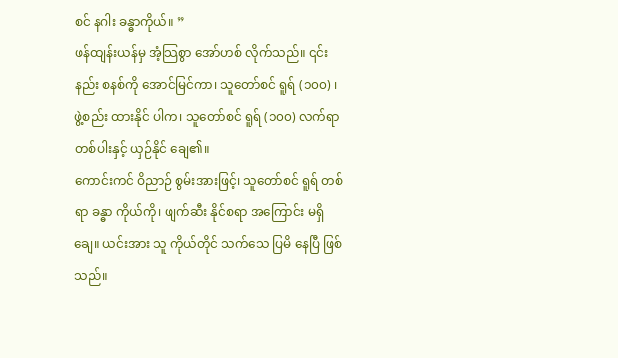စင် နဂါး ခန္ဓာကိုယ်။ ”
ဖန်ထျန်းယန်မှ အံ့သြစွာ အော်ဟစ် လိုက်သည်။ ၎င်းနည်း စနစ်ကို အောင်မြင်ကာ၊ သူတော်စင် ရူရ် (၁၀၀) ၊ ဖွဲ့စည်း ထားနိုင် ပါက၊ သူတော်စင် ရူရ် (၁၀၀) လက်ရာ တစ်ပါးနှင့် ယှဉ်နိုင် ချေ၏။
ကောင်းကင် ဝိညာဉ် စွမ်းအားဖြင့်၊ သူတော်စင် ရူရ် တစ်ရာ ခန္ဓာ ကိုယ်ကို၊ ဖျက်ဆီး နိုင်စရာ အကြောင်း မရှိချေ။ ယင်းအား သူ ကိုယ်တိုင် သက်သေ ပြမိ နေပြီ ဖြစ်သည်။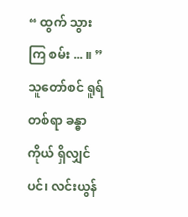“ ထွက် သွား ကြ စမ်း ... ။ ”
သူတော်စင် ရူရ် တစ်ရာ ခန္ဓာကိုယ် ရှိလျှင်ပင်၊ လင်းယွန်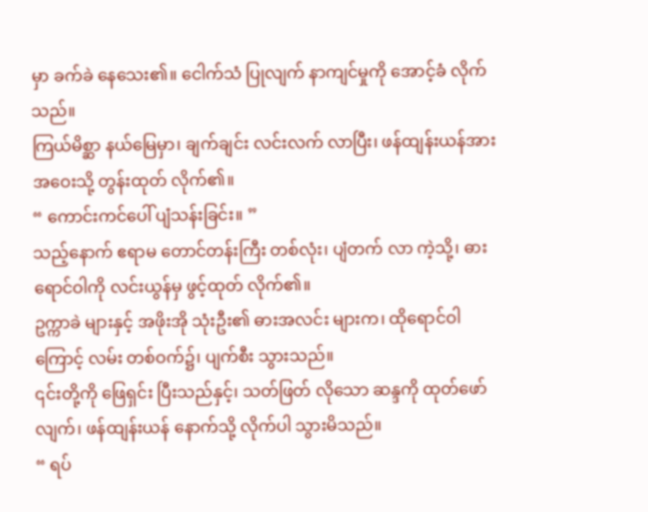မှာ ခက်ခဲ နေသေး၏။ ငေါက်သံ ပြုလျက် နာကျင်မှုကို အောင့်ခံ လိုက်သည်။
ကြယ်မိစ္ဆာ နယ်မြေမှာ၊ ချက်ချင်း လင်းလက် လာပြီး၊ ဖန်ထျန်းယန်အား အဝေးသို့ တွန်းထုတ် လိုက်၏။
“ ကောင်းကင်ပေါ် ပျံသန်းခြင်း။ ”
သည့်နောက် ဧရာမ တောင်တန်းကြီး တစ်လုံး၊ ပျံတက် လာ ကဲ့သို့၊ ဓားရောင်ဝါကို လင်းယွန်မှ ဖွင့်ထုတ် လိုက်၏။
ဥက္ကာခဲ များနှင့် အဖိုးအို သုံးဦး၏ ဓားအလင်း များက၊ ထိုရောင်ဝါကြောင့် လမ်း တစ်ဝက်၌၊ ပျက်စီး သွားသည်။
၎င်းတို့ကို ဖြေရှင်း ပြီးသည်နှင့်၊ သတ်ဖြတ် လိုသော ဆန္ဒကို ထုတ်ဖော်လျက်၊ ဖန်ထျန်းယန် နောက်သို့ လိုက်ပါ သွားမိသည်။
“ ရပ်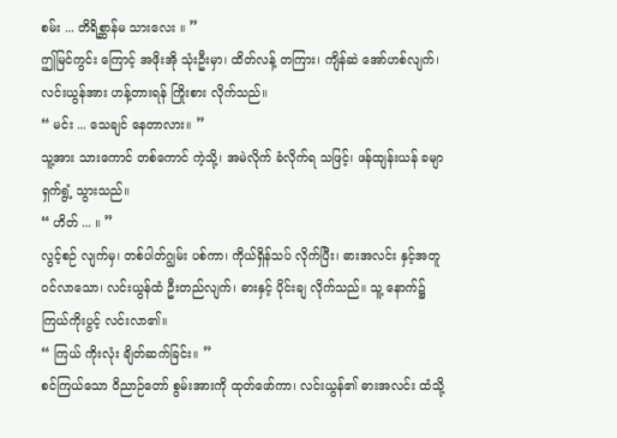စမ်း ... တိရိစ္ဆာန်မ သားလေး ။ ”
ဤမြင်ကွင်း ကြောင့် အဖိုးအို သုံးဦးမှာ၊ ထိတ်လန့် တကြား၊ ကျိန်ဆဲ အော်ဟစ်လျက်၊ လင်းယွန်အား ဟန့်တားရန် ကြိုးစား လိုက်သည်။
“ မင်း ... သေချင် နေတာလား။ ”
သူ့အား သားကောင် တစ်ကောင် ကဲ့သို့၊ အမဲလိုက် ခံလိုက်ရ သဖြင့်၊ ဖန်ထျန်းယန် ခမျာ ရှက်ရွံ့ သွားသည်။
“ ဟိတ် ... ။ ”
လွင့်စဉ် လျက်မှ၊ တစ်ပါတ်ဂျွမ်း ပစ်ကာ၊ ကိုယ်ရှိန်သပ် လိုက်ပြီး၊ ဓားအလင်း နှင့်အတူ ဝင်လာသော၊ လင်းယွန်ထံ ဦးတည်လျက်၊ ဓားနှင့် ပိုင်းချ လိုက်သည်။ သူ့ နောက်၌ ကြယ်ကိုးပွင့် လင်းလာ၏။
“ ကြယ် ကိုးလုံး ချိတ်ဆက်ခြင်း။ ”
စင်ကြယ်သော ဝိညာဉ်တော် စွမ်းအားကို ထုတ်ဖော်ကာ၊ လင်းယွန်၏ ဓားအလင်း ထံသို့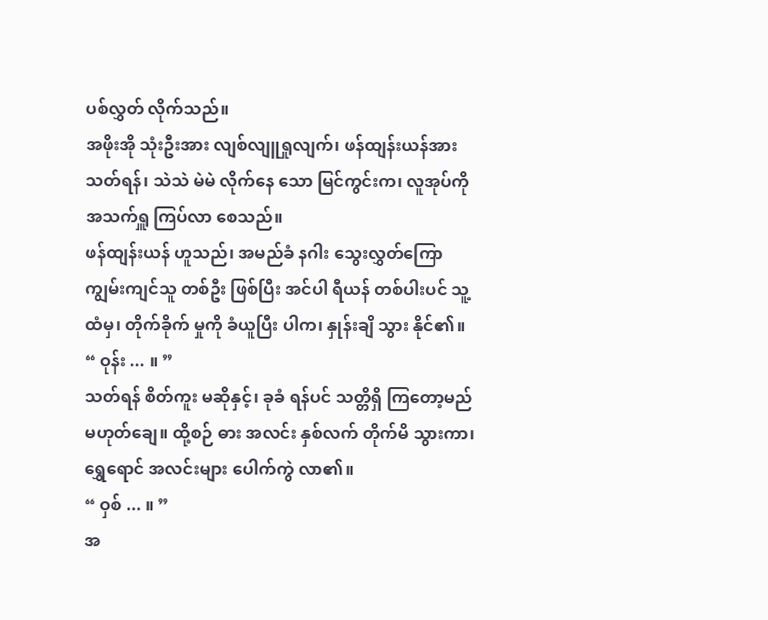ပစ်လွှတ် လိုက်သည်။
အဖိုးအို သုံးဦးအား လျစ်လျူရှုလျက်၊ ဖန်ထျန်းယန်အား သတ်ရန်၊ သဲသဲ မဲမဲ လိုက်နေ သော မြင်ကွင်းက၊ လူအုပ်ကို အသက်ရှူ ကြပ်လာ စေသည်။
ဖန်ထျန်းယန် ဟူသည်၊ အမည်ခံ နဂါး သွေးလွှတ်ကြော ကျွမ်းကျင်သူ တစ်ဦး ဖြစ်ပြီး အင်ပါ ရီယန် တစ်ပါးပင် သူ့ထံမှ၊ တိုက်ခိုက် မှုကို ခံယူပြီး ပါက၊ နှုန်းချိ သွား နိုင်၏။
“ ဝုန်း ... ။ ”
သတ်ရန် စိတ်ကူး မဆိုနှင့်၊ ခုခံ ရန်ပင် သတ္တိရှိ ကြတော့မည် မဟုတ်ချေ။ ထို့စဉ် ဓား အလင်း နှစ်လက် တိုက်မိ သွားကာ၊ ရွှေရောင် အလင်းများ ပေါက်ကွဲ လာ၏။
“ ဝှစ် ... ။ ”
အ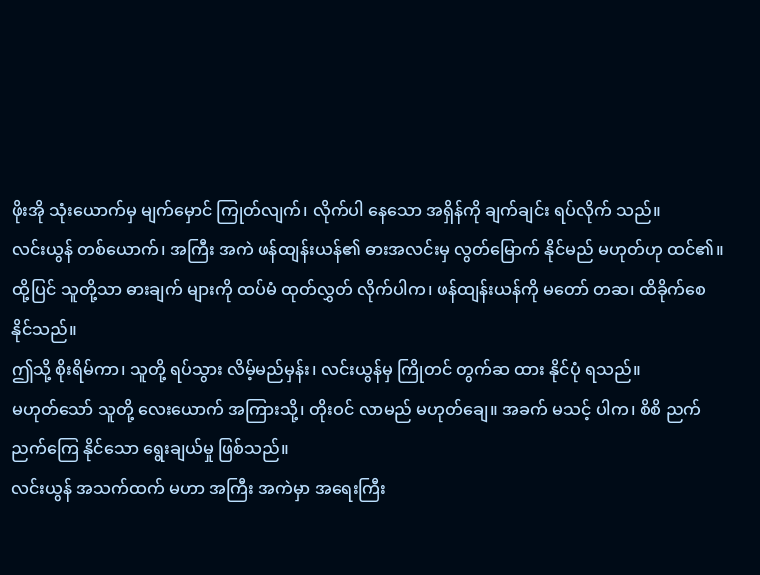ဖိုးအို သုံးယောက်မှ မျက်မှောင် ကြုတ်လျက်၊ လိုက်ပါ နေသော အရှိန်ကို ချက်ချင်း ရပ်လိုက် သည်။
လင်းယွန် တစ်ယောက်၊ အကြီး အကဲ ဖန်ထျန်းယန်၏ ဓားအလင်းမှ လွတ်မြောက် နိုင်မည် မဟုတ်ဟု ထင်၏။
ထို့ပြင် သူတို့သာ ဓားချက် များကို ထပ်မံ ထုတ်လွှတ် လိုက်ပါက၊ ဖန်ထျန်းယန်ကို မတော် တဆ၊ ထိခိုက်စေ နိုင်သည်။
ဤသို့ စိုးရိမ်ကာ၊ သူတို့ ရပ်သွား လိမ့်မည်မှန်း၊ လင်းယွန်မှ ကြိုတင် တွက်ဆ ထား နိုင်ပုံ ရသည်။
မဟုတ်သော် သူတို့ လေးယောက် အကြားသို့၊ တိုးဝင် လာမည် မဟုတ်ချေ။ အခက် မသင့် ပါက၊ စိစိ ညက်ညက်ကြေ နိုင်သော ရွေးချယ်မှု ဖြစ်သည်။
လင်းယွန် အသက်ထက် မဟာ အကြီး အကဲမှာ အရေးကြီး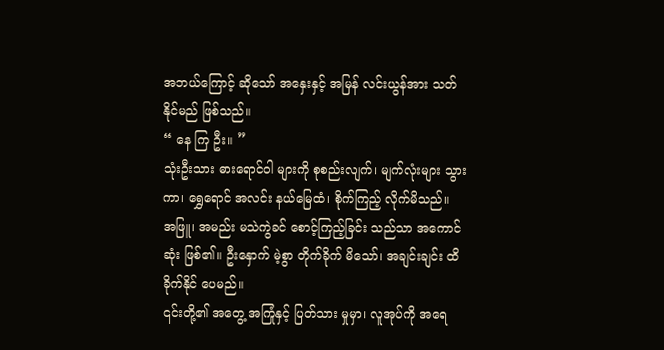အဘယ်ကြောင့် ဆိုသော် အနှေးနှင့် အမြန် လင်းယွန်အား သတ်နိုင်မည် ဖြစ်သည်။
“ နေ ကြ ဦး။ ”
သုံးဦးသား ဓားရောင်ဝါ များကို စုစည်းလျက်၊ မျက်လုံးများ သွားကာ၊ ရွှေရောင် အလင်း နယ်မြေထံ၊ စိုက်ကြည့် လိုက်မိသည်။
အဖြူ၊ အမည်း မသဲကွဲခင် စောင့်ကြည့်ခြင်း သည်သာ အကောင်ဆုံး ဖြစ်၏။ ဦးနှောက် မဲ့စွာ တိုက်ခိုက် မိသော်၊ အချင်းချင်း ထိခိုက်နိုင် ပေမည်။
၎င်းတို့၏ အတွေ့ အကြုံနှင့် ပြတ်သား မှုမှာ၊ လူအုပ်ကို အရေ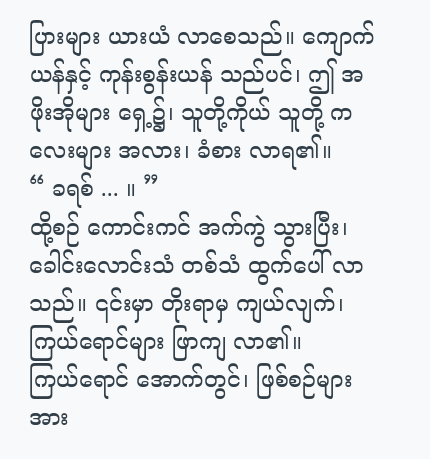ပြားများ ယားယံ လာစေသည်။ ကျောက်ယန်နှင့် ကုန်းစွန်းယန် သည်ပင်၊ ဤ အဖိုးအိုများ ရှေ့၌၊ သူတို့ကိုယ် သူတို့ ကလေးများ အလား၊ ခံစား လာရ၏။
“ ခရစ် ... ။ ”
ထို့စဉ် ကောင်းကင် အက်ကွဲ သွားပြီး၊ ခေါင်းလောင်းသံ တစ်သံ ထွက်ပေါ် လာသည်။ ၎င်းမှာ တိုးရာမှ ကျယ်လျက်၊ ကြယ်ရောင်များ ဖြာကျ လာ၏။
ကြယ်ရောင် အောက်တွင်၊ ဖြစ်စဉ်များ အား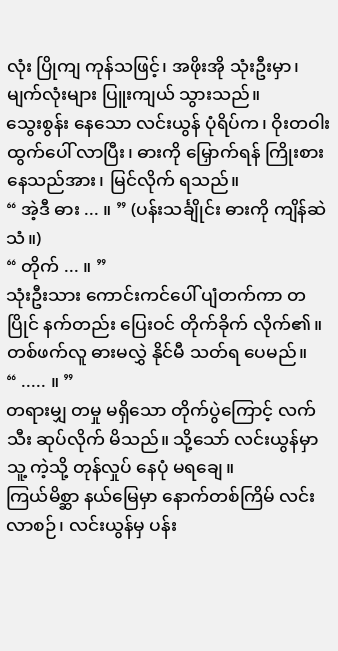လုံး ပြိုကျ ကုန်သဖြင့်၊ အဖိုးအို သုံးဦးမှာ၊ မျက်လုံးများ ပြူးကျယ် သွားသည်။
သွေးစွန်း နေသော လင်းယွန် ပုံရိပ်က၊ ဝိုးတဝါး ထွက်ပေါ် လာပြီး၊ ဓားကို မြှောက်ရန် ကြိုးစား နေသည်အား၊ မြင်လိုက် ရသည်။
“ အဲ့ဒီ ဓား ... ။ ” (ပန်းသင်္ချိုင်း ဓားကို ကျိန်ဆဲသံ။)
“ တိုက် ... ။ ”
သုံးဦးသား ကောင်းကင်ပေါ် ပျံတက်ကာ တပြိုင် နက်တည်း ပြေးဝင် တိုက်ခိုက် လိုက်၏။ တစ်ဖက်လူ ဓားမလွှဲ နိုင်မီ သတ်ရ ပေမည်။
“ ..... ။ ”
တရားမျှ တမှု မရှိသော တိုက်ပွဲကြောင့် လက်သီး ဆုပ်လိုက် မိသည်။ သို့သော် လင်းယွန်မှာ သူ့ ကဲ့သို့ တုန်လှုပ် နေပုံ မရချေ။
ကြယ်မိစ္ဆာ နယ်မြေမှာ နောက်တစ်ကြိမ် လင်းလာစဉ်၊ လင်းယွန်မှ ပန်း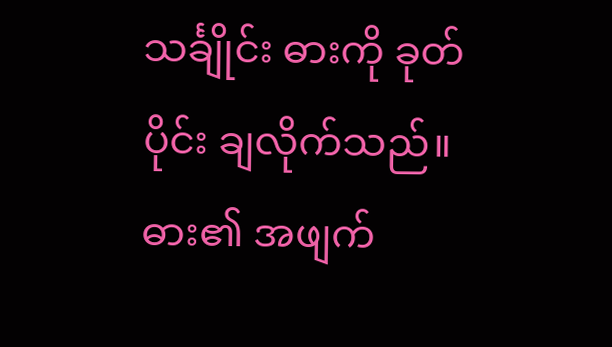သင်္ချိုင်း ဓားကို ခုတ်ပိုင်း ချလိုက်သည်။
ဓား၏ အဖျက်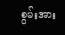စွမ်းအား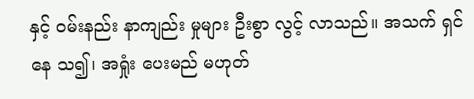နှင့် ဝမ်းနည်း နာကျည်း မှုများ ဦးစွာ လွင့် လာသည်။ အသက် ရှင်နေ သ၍၊ အရှုံး ပေးမည် မဟုတ်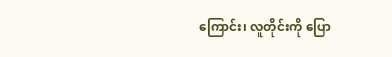ကြောင်း၊ လူတိုင်းကို ပြော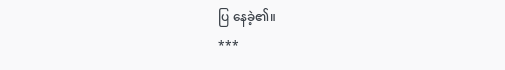ပြ နေခဲ့၏။
***